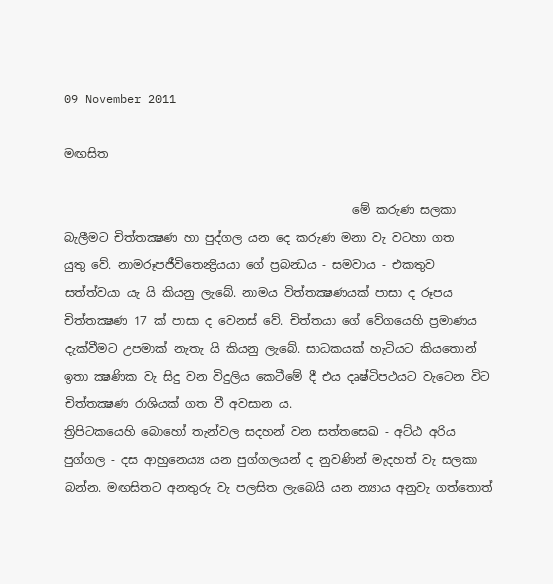09 November 2011

මඟසිත

                                                මේ කරුණ සලකා බැලීමට චිත්තක්‍ෂණ හා පුද්ගල යන දෙ කරුණ මනා වැ වටහා ගත යුතු ‍වේ. නාමරූපජීවිතෙන්‍ද්‍රියයා ගේ ප්‍රබන්‍ධය - සමවාය - එකතුව සත්ත්වයා යැ යි කියනු ලැබේ. නාමය විත්තක්‍ෂණයක් පාසා ද රූපය චිත්තක්‍ෂණ 17 ක් පාසා ද වෙනස් වේ. චිත්තයා ගේ වේගයෙහි ප්‍රමාණය දැක්වීමට උපමාක් නැතැ යි කියනු ලැබේ. සාධකයක් හැටියට කියතොන් ඉතා ක්‍ෂණික වැ සිදු වන විදුලිය කෙටීමේ දී එය දෘෂ්ටිපථයට වැටෙන විට චිත්තක්‍ෂණ රාශියක් ගත වී අවසාන ය.
ත්‍රිපිටකයෙහි බොහෝ තැන්වල සදහන් වන සත්තසෙඛ - අට්ඨ අරිය පුග්ගල - දස ආහුනෙය්‍ය යන පුග්ගලයන් ද නුවණින් මැදහත් වැ සලකා බන්න. මඟසිතට අනතුරු වැ පලසිත ලැබෙයි යන න්‍යාය අනුවැ ගත්තොත්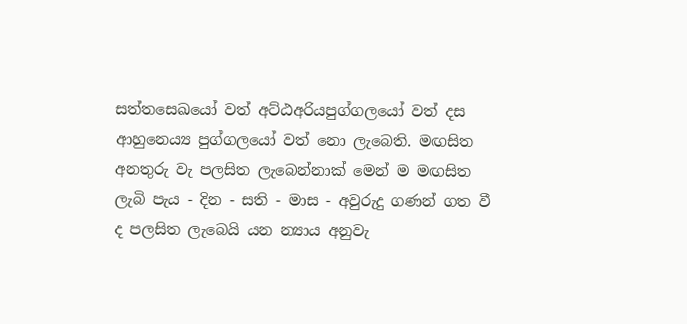සත්තසෙඛයෝ වත් අට්ඨඅරියපුග්ගලයෝ වත් දස ආහුනෙය්‍ය පුග්ගලයෝ වත් නො ලැබෙති. මඟසිත අනතුරු වැ පලසිත ලැබෙන්නාක් මෙන් ම මඟසිත ලැබි පැය - දින - සති - මාස - අවුරුදු ගණන් ගත වී ද පලසිත ලැබෙයි යන න්‍යාය අනුවැ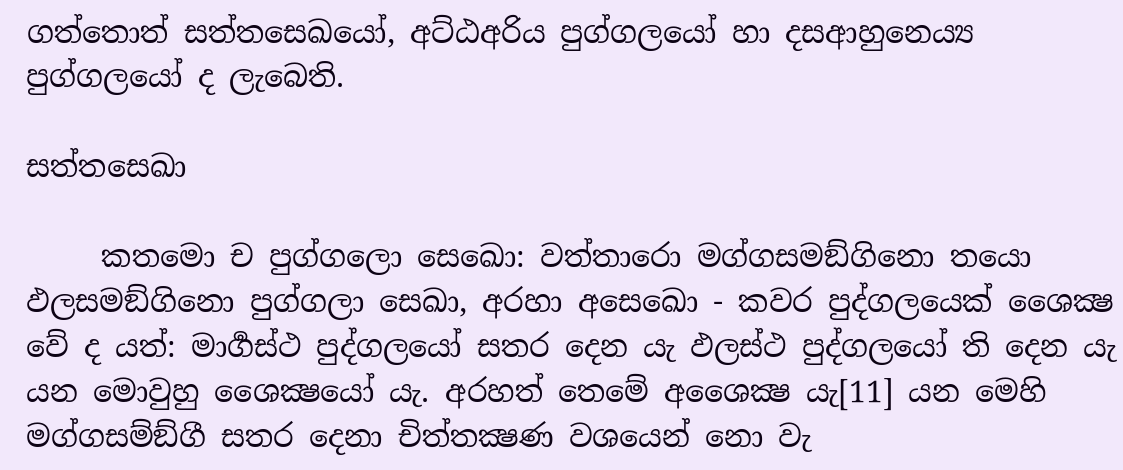ගත්තොත් සත්තසෙඛයෝ, අට්ඨඅරිය පුග්ගලයෝ හා දසආහුනෙය්‍ය පුග්ගලයෝ ද ලැබෙති.

සත්තසෙඛා

     කතමො ච පුග්ගලො සෙඛො: වත්තාරො මග්ගසමඞ්ගිනො තයො ඵලසමඞ්ගිනො පුග්ගලා සෙඛා, අරහා අසෙඛො - කවර පුද්ගලයෙක් ශෛක්‍ෂ වේ ද යත්: මාර්‍ගස්ථ පුද්ගලයෝ සතර දෙන යැ ඵලස්ථ පුද්ගලයෝ ති දෙන යැ යන මොවුහු ශෛක්‍ෂයෝ යැ. අරහත් තෙමේ අශෛක්‍ෂ යැ[11] යන මෙහි මග්ගසම්ඞ්ගී සතර දෙනා චිත්තක්‍ෂණ වශයෙන් නො වැ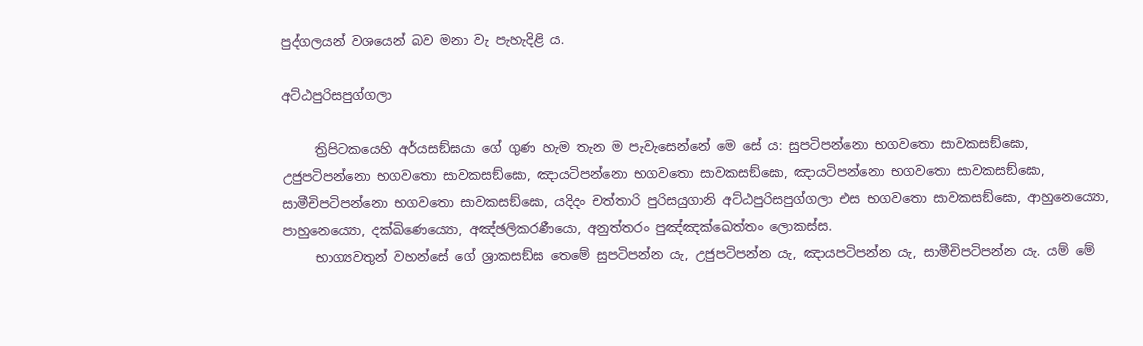පුද්ගලයන් වශයෙන් බව මනා වැ පැහැදිළි ය.

අට්ඨපුරිසපුග්ගලා

     ත්‍රිපිටකයෙහි අර්යසඞ්ඝයා ගේ ගුණ හැම තැන ම පැවැසෙන්නේ මෙ සේ ය: සුපටිපන්නො භගවතො සාවකසඞ්ඝො, උජුපටිපන්නො භගවතො සාවකසඞ්ඝො, ඤායටිපන්නො භගවතො සාවකසඞ්ඝො, ඤායටිපන්නො භගවතො සාවකසඞ්ඝො,  සාමීචිපටිපන්නො භගවතො සාවකසඞ්ඝො, යදිදං චත්තාරි පුරිසයුගානි අට්ඨපුරිසපුග්ගලා එස භගවතො සාවකසඞ්ඝො, ආහුනෙය්‍යො, පාහුනෙය්‍යො, දක්ඛිණෙය්‍යො, අඤ්ඡලිකරණීයො, අනුත්තරං පුඤ්ඤක්ඛෙත්තං ලොකස්ස.
     භාග්‍යවතුන් වහන්සේ ගේ ශ්‍රාකසඞ්ඝ තෙමේ සුපටිපන්න යැ, උජුපටිපන්න යැ, ඤායපටිපන්න යැ, සාමීචිපටිපන්න යැ. යම් මේ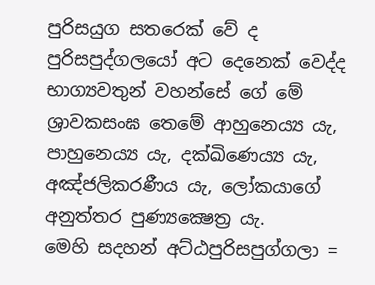පුරිසයුග සතරෙක් වේ ද පුරිසපුද්ගලයෝ අට දෙනෙක් වෙද්ද භාග්‍යවතුන් වහන්සේ ගේ මේ ශ්‍රාවකසංඝ තෙමේ ආහුනෙය්‍ය යැ, පාහුනෙය්‍ය යැ, දක්ඛිණෙය්‍ය යැ, අඤ්ජලිකරණීය යැ, ලෝකයාගේ අනුත්තර පුණ්‍යක්‍ෂෙත්‍ර යැ.
මෙහි සදහන් අට්ඨපුරිසපුග්ගලා =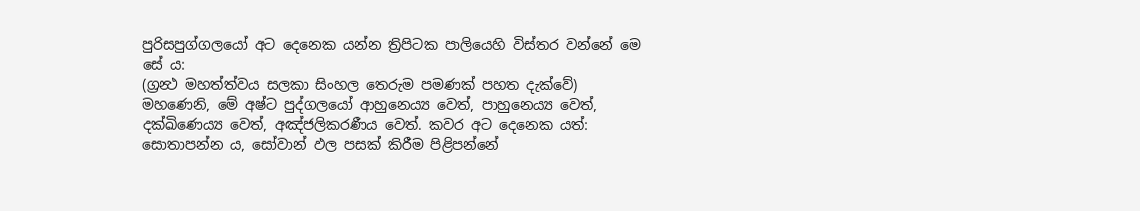පුරිසපුග්ගලයෝ අට දෙනෙක යන්න ත්‍රිපිටක පාලියෙහි විස්තර වන්නේ මෙ සේ ය:
(ග්‍රන්‍ථ මහත්ත්වය සලකා සිංහල තෙරුම පමණක් පහත දැක්වේ)
මහණෙනි, මේ අෂ්ට පුද්ගලයෝ ආහුනෙය්‍ය වෙත්, පාහුනෙය්‍ය වෙත්, දක්ඛිණෙය්‍ය වෙත්, අඤ්ජලිකරණීය වෙත්. කවර අට දෙනෙක යත්:
සොතාපන්න ය, සෝවාන් ඵල පසක් කිරීම පිළිපන්නේ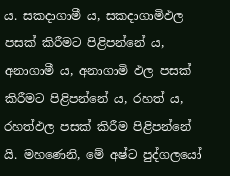ය. සකදාගාමී ය, සකදාගාමිඵල පසක් කිරීමට පිළිපන්නේ ය, අනාගාමී ය, අනාගාමි ඵල පසක් කිරීමට පිළිපන්නේ ය, රහත් ය, රහත්ඵල පසක් කිරීම පිළිපන්නේ යි. මහණෙනි, මේ අෂ්ට පුද්ගලයෝ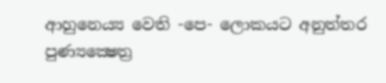ආහුනෙය්‍ය වෙති -පෙ- ලොකයට අනුත්තර පුණ්‍යක්‍ෂෙත්‍ර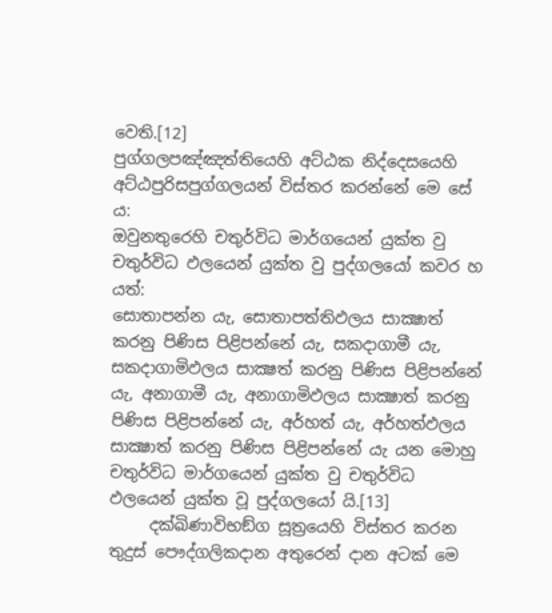වෙති.[12]
පුග්ගලපඤ්ඤත්තියෙහි අට්ඨක නිද්දෙසයෙහි අට්ඨපුරිසපුග්ගලයන් විස්තර කරන්නේ මෙ සේ ය:
ඔවුනතුරෙහි චතුර්විධ මාර්ගයෙන් යුක්ත වු චතුර්විධ ඵලයෙන් යුක්ත වු පුද්ගලයෝ කවර හ යත්:
සොතාපන්න යැ, සොතාපත්තිඵලය සාක්‍ෂාත් කරනු පිණිස පිළිපන්නේ යැ, සකදාගාමී යැ, සකදාගාමිඵලය සාක්‍ෂත් කරනු පිණිස පිළිපන්නේ යැ, අනාගාමී යැ, අනාගාමිඵලය සාක්‍ෂාත් කරනු පිණිස පිළිපන්නේ යැ, අර්හත් යැ, අර්හත්ඵලය සාක්‍ෂාත් කරනු පිණිස පිළිපන්නේ යැ යන මොහු චතුර්විධ මාර්ගයෙන් යුක්ත වු චතුර්විධ ඵලයෙන් යුක්ත වූ පුද්ගලයෝ යි.[13]
     දක්ඛිණාවිභඞ්ග සූත්‍රයෙහි විස්තර කරන තුදුස් පෞද්ගලිකදාන අතුරෙන් දාන අටක් මෙ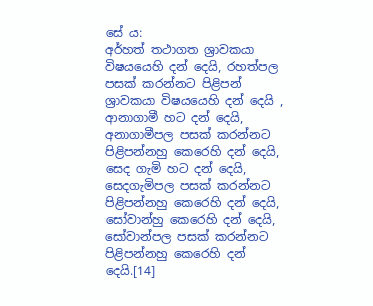සේ ය:
අර්හත් තථාගත ශ්‍රාවකයා විෂයයෙහි දන් දෙයි, රහත්පල පසක් කරන්නට පිළිපන් ශ්‍රාවකයා විෂ‍යයෙහි දන් දෙයි , ආනාගාමී හට දන් දෙයි, අනාගාමීපල පසක් කරන්නට පිළිපන්නහු කෙරෙහි දන් දෙයි, සෙද ගැමි හට දන් දෙයි, සෙදගැමිපල පසක් කරන්නට පිළිපන්නහු කෙරෙහි දන් දෙයි, සෝවාන්හු කෙරෙහි දන් දෙයි, සෝවාන්පල පසක් කරන්නට පිළිපන්නහු කෙරෙහි දන් දෙයි.[14]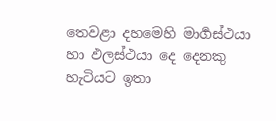තෙවළා දහමෙහි මාර්‍ගස්ථයා හා ඵලස්ථයා දෙ දෙනකු හැටියට ඉතා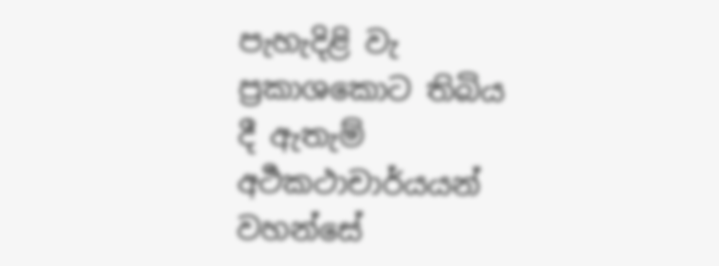පැහැදිළි වැ ප්‍රකාශකොට තිබිය දී ඇතැම් අර්‍ථකථාචාර්යයන් වහන්සේ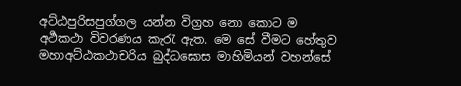අට්ඨපුරිසපුග්ගල යන්න විග්‍රහ නො කොට ම අර්‍ථකථා විවරණය කැරැ ඇත. මෙ සේ වීමට හේතුව මහාඅට්ඨකථාචරිය බුද්ධඝොස මාහිමියන් වහන්සේ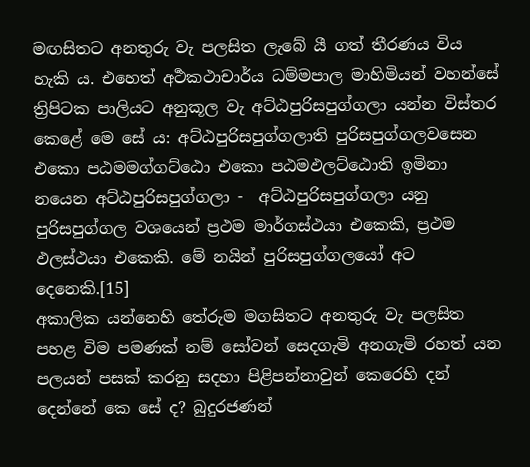මඟසිතට අනතුරු වැ පලසිත ලැබේ යී ගත් තීරණය විය හැකි ය. එහෙත් අර්‍ථකථාචාර්ය ධම්මපාල මාහිමියන් වහන්සේ ත්‍රිපිටක පාලියට අනුකූල වැ අට්ඨපුරිසපුග්ගලා යන්න විස්තර කෙළේ මෙ සේ ය: අට්ඨපුරිසපුග්ගලාති පුරිසපුග්ගලවසෙන එකො පඨමමග්ගට්ඨො එකො පඨමඵලට්ඨොති ඉමිනා නයෙන අට්ඨපුරිසපුග්ගලා -  අට්ඨපුරිසපුග්ගලා යනු පුරිසපුග්ගල වශයෙන් ප්‍රථම මාර්ගස්ථයා එකෙකි, ප්‍රථම ඵලස්ථයා එකෙකි. මේ නයින් පුරිසපුග්ගලයෝ අට දෙනෙකි.[15]
අකාලික යන්නෙහි තේරුම මගසිතට අනතුරු වැ පලසිත පහළ විම පමණක් නම් සෝවන් සෙදගැමි අනගැමි රහත් යන පලයන් පසක් කරනු සදහා පිළිපන්නාවුන් කෙරෙහි දන් දෙන්නේ කෙ සේ ද? බුදුරජණන්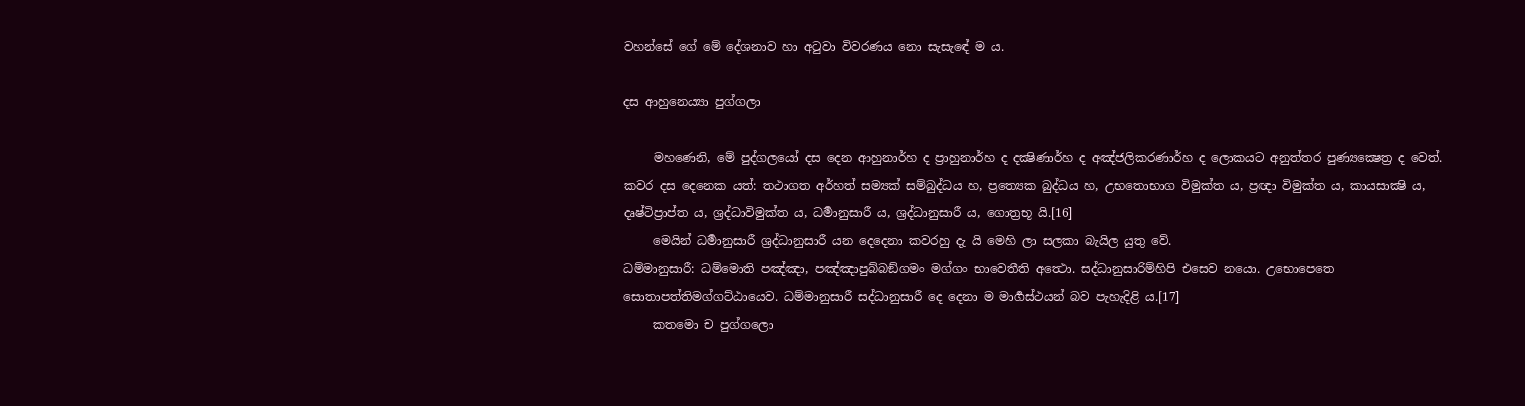වහන්සේ ගේ මේ දේශනාව හා අටුවා විවරණය නො සැසැ‍ඳේ ම ය.

දස ආහුනෙය්‍යා පුග්ගලා

     මහණෙනි, මේ පුද්ගලයෝ දස දෙන ආහුනාර්හ ද ප්‍රාහුනාර්හ ද දක්‍ෂිණාර්හ ද අඤ්ජලිකරණාර්හ ද ලොකයට අනුත්තර පුණ්‍යක්‍ෂෙත්‍ර ද වෙත්. කවර දස දෙනෙක යත්: තථාගත අර්හත් සම්‍යක් සම්බුද්ධය හ, ප්‍රත්‍යෙක බුද්ධය හ, උභතොභාග විමුක්ත ය, ප්‍රඥා විමුක්ත ය, කායසාක්‍ෂි ය, දෘෂ්ටිප්‍රාප්ත ය, ශ්‍රද්ධාවිමුක්ත ය, ධර්‍මානුසාරී ය, ශ්‍රද්ධානුසාරී ය, ගොත්‍රභූ යි.[16]
     මෙයින් ධර්‍මානුසාරී ශ්‍රද්ධානුසාරී යන ‍දෙදෙනා කවරහු දැ යි මෙහි ලා සලකා බැයිල යුතු වේ.
ධම්මානුසාරී: ධම්මොති පඤ්ඤා, පඤ්ඤාපුබ්බඞ්ගමං මග්ගං භාවෙතීති අත්‍ථො. සද්ධානුසාරිම්හිපි එසෙව නයො. උභොපෙතෙ සොතාපත්තිමග්ගට්ඨායෙව. ධම්මානුසාරී සද්ධානුසාරී දෙ දෙනා ම මාර්‍ගස්ථයන් බව පැහැදිළි ය.[17]
     කතමො ච පුග්ගලො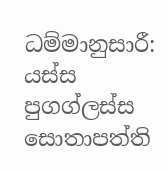ධම්මානුසාරී: යස්ස පුගග්ලස්ස සොතාපත්ති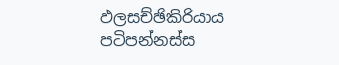ඵලසච්ඡිකිරියාය පටිපන්නස්ස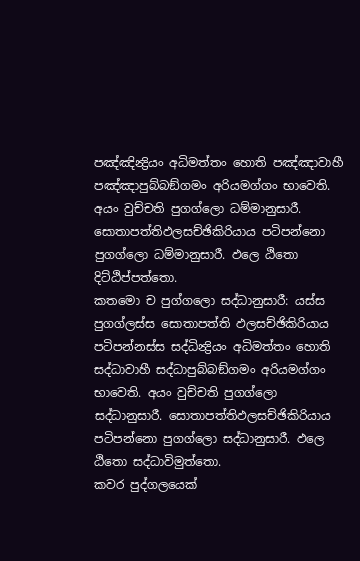පඤ්ඤින්‍ද්‍රියං අධිමත්තං හොති පඤ්ඤාවාහී පඤ්ඤාපුබ්බඞ්ගමං අරියමග්ගං භාවෙති. අයං වුච්චති පුගග්ලො ධම්මානුසාරී. සොතාපත්තිඵලසච්ඡිකිරියාය පටිපන්නො පුගග්ලො ධම්මානුසාරී. ඵලෙ ඨිතො දිට්ඨිප්පත්තො.
කතමො ච පුග්ගලො සද්ධානුසාරී: යස්ස පුගග්ලස්ස සොතාපත්ති ඵලසච්ඡිකිරියාය පටිපන්නස්ස සද්ධින්‍ද්‍රියං අධිමත්තං හොති සද්ධාවාහී සද්ධාපුබ්බඞ්ගමං අරියමග්ගං භාවෙති. අයං වුච්චති පුගග්ලො සද්ධානුසාරී. සොතාපත්තිඵලසච්ඡිකිරියාය පටිපන්නො පුගග්ලො සද්ධානුසාරී. ඵලෙ ඨිතො සද්ධාවිමුත්තො.
කවර පුද්ගලයෙක්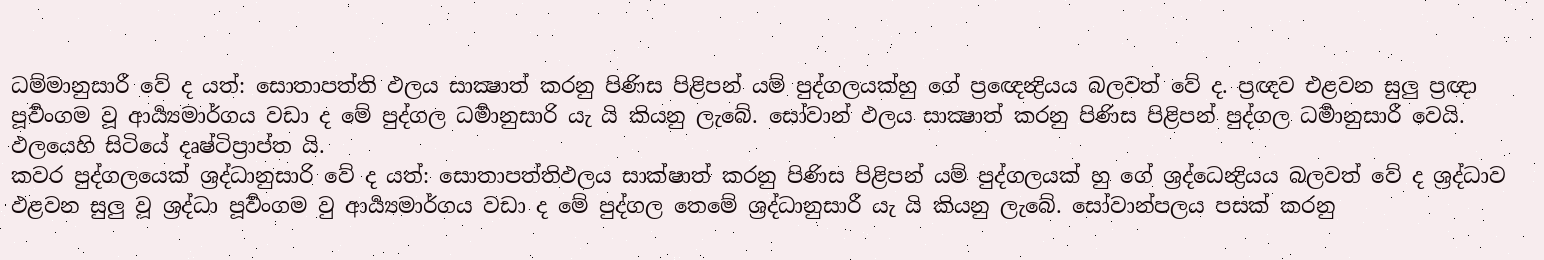ධම්මානුසාරී වේ ද යත්: සොතාපත්ති ඵලය සාක්‍ෂාත් කරනු පිණිස පිළිපන් යම් පුද්ගලයක්හු ගේ ප්‍රඥෙන්‍ද්‍රියය බලවත් වේ ද. ප්‍රඥව එළවන සුලු ප්‍රඥා පූර්‍වංගම වූ ආර්‍ය්‍යමාර්ගය වඩා ද මේ පුද්ගල ධර්‍මානුසාරි යැ යි කියනු ලැබේ. සෝවාන් ඵලය සාක්‍ෂාත් කරනු පිණිස පිළිපන් පුද්ගල ධර්‍මානුසාරී වෙයි. ඵලයෙහි සිටියේ දෘෂ්ටිප්‍රාප්ත යි.
කවර පුද්ගලයෙක් ශ්‍රද්ධානුසාරි වේ ද යත්: සොතාපත්තිඵලය සාක්ෂාත් කරනු පිණිස පිළිපන් යම් පුද්ගලයක් හු ගේ ශ්‍රද්ධෙන්‍ද්‍රියය බලවත් වේ ද ශ්‍රද්ධාව ඵළවන සුලු වූ ශ්‍රද්ධා පූර්‍වංගම වු ආර්‍ය්‍යමාර්ගය වඩා ද මේ පුද්ගල තෙමේ ශ්‍රද්ධානුසාරී යැ යි කියනු ලැබේ. සෝවාන්පලය පසක් කරනු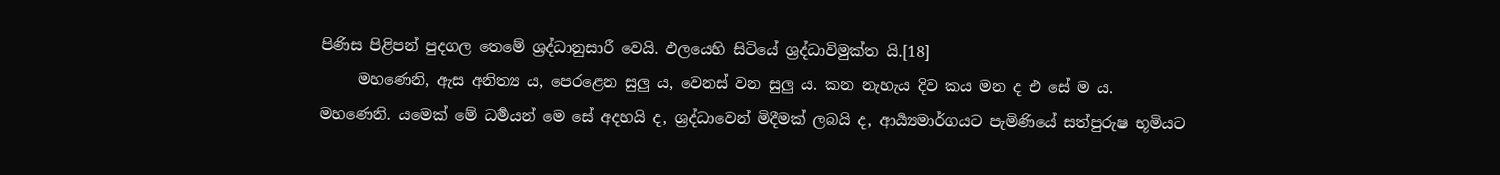පිණිස පිළිපන් පුදගල තෙමේ ශ්‍රද්ධානුසාරී වෙයි. ඵලයෙහි සිටියේ ශ්‍රද්ධාවිමුක්ත යි.[18]
     මහණෙනි, ඇස අනිත්‍ය ය, පෙරළෙන සුලු ය, වෙනස් වන සුලු ය. කන නැහැය දිව කය මන ද එ සේ ම ය.
මහණෙනි. යමෙක් මේ ධර්‍මයන් මෙ සේ අදහයි ද, ශ්‍රද්ධාවෙන් මිදීමක් ලබයි ද, ආර්‍ය්‍යමාර්ගයට පැමිණියේ සත්පුරුෂ භූමියට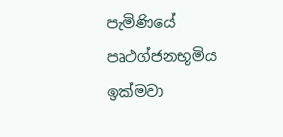පැමිණියේ පෘථග්ජනභූමිය ඉක්මවා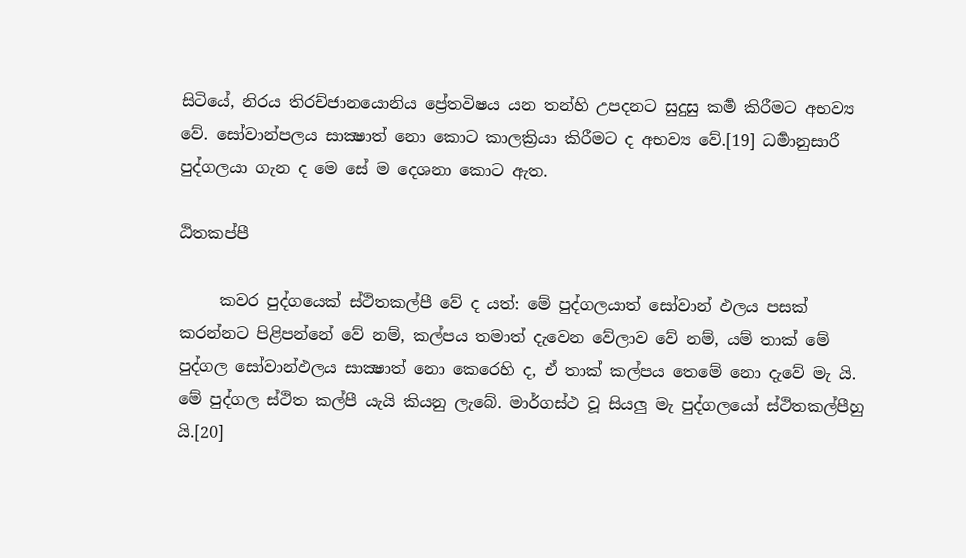සිටියේ, නිරය තිරච්ජානයොනිය ප්‍රේතවිෂය යන තන්හි උපදනට සුදුසු කර්‍ම කිරීමට අභව්‍ය වේ. සෝවාන්පලය සාක්‍ෂාත් නො කොට කාලක්‍රියා කිරීමට ද අභව්‍ය වේ.[19] ධර්‍මානුසාරී පුද්ගලයා ගැන ද මෙ සේ ම දෙශනා කොට ඇත.

ඨිතකප්පී

     කවර පුද්ගයෙක් ස්ථිතකල්පී වේ ද යත්: මේ පුද්ගලයාත් සෝවාන් ඵලය පසක් කරන්නට පිළිපන්නේ වේ නම්, කල්පය තමාත් දැවෙන වේලාව වේ නම්, යම් තාක් මේ පුද්ගල සෝවාන්ඵලය සා‍ක්‍ෂාත් නො කෙරෙහි ද, ඒ තාක් කල්පය තෙමේ නො දැවේ මැ යි. මේ පුද්ගල ස්ථිත කල්පී යැයි කියනු ලැබේ. මාර්ගස්ථ වූ සියලු මැ පුද්ගලයෝ ස්ථිතකල්පීහු යි.[20]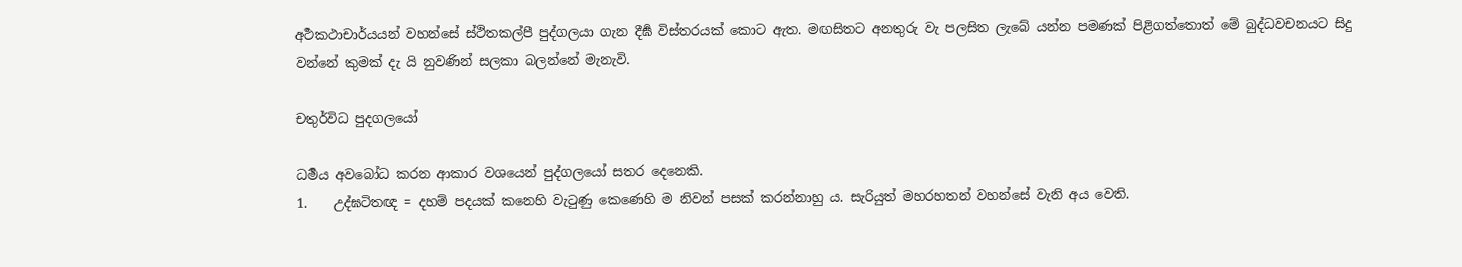අර්‍ථකථාචාර්යයන් වහන්සේ ස්ථිතකල්පී පුද්ගලයා ගැන දීර්‍ඝ විස්තරයක් කොට ඇත. මඟසිතට අනතුරු වැ පලසිත ලැබේ යන්න පමණක් පිළිගත්තොත් මේ බුද්ධවචනයට සිදු වන්නේ කුමක් දැ යි නුවණින් සලකා බලන්නේ මැනැවි.

චතුර්විධ පුදගලයෝ

ධර්‍මය අවබෝධ කරන ආකාර වශයෙන් පුද්ගලයෝ සතර දෙනෙකි.
1.    උද්ඝටිතඥ = දහම් පදයක් කනෙහි වැටුණු කෙණෙහි ම නිවන් පසක් කරන්නාහු ය. සැරියුත් මහරහතන් වහන්සේ වැනි අය වෙති.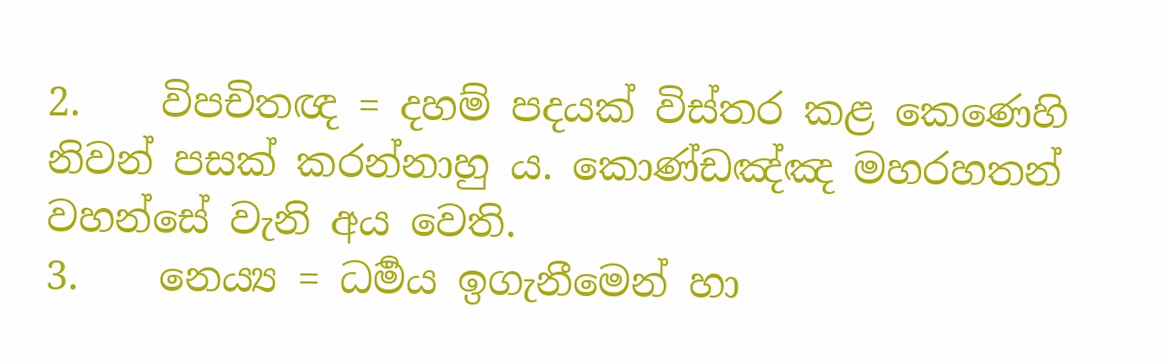2.    විපචිතඥ = දහම් පදයක් විස්තර කළ කෙණෙහි නිවන් පසක් කරන්නාහු ය. කොණ්ඩඤ්ඤ මහරහතන් වහන්සේ වැනි අය වෙති.
3.    නෙය්‍ය = ධර්‍මය ඉගැනීමෙන් හා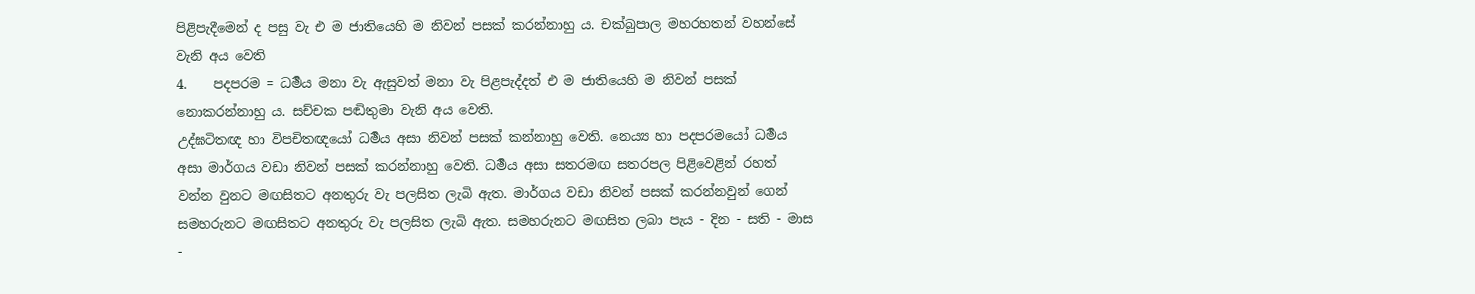පිළිපැදීමෙන් ද පසු වැ එ ම ජාතියෙහි ම නිවන් පසක් කරන්නාහු ය. චක්බුපාල මහරහතන් වහන්සේ වැනි අය වෙති
4.    පදපරම = ධර්‍මය මනා වැ ඇසුවත් මනා වැ පිළපැද්දත් එ ම ජාතියෙහි ම නිවන් පසක් නොකරන්නාහු ය. සච්චක පඬිතුමා වැනි අය වෙති.
උද්ඝටිතඥ හා විපචිතඥයෝ ධර්‍මය අසා නිවන් පසක් කන්නාහු වෙති. නෙය්‍ය හා පදපරමයෝ ධර්‍මය අසා මාර්ගය වඩා නිවන් පසක් කරන්නාහු වෙති. ධර්‍මය අසා සතරමඟ සතරපල පිළිවෙළින් රහත් වන්න වුනට මඟසිතට අනතුරු වැ පලසිත ලැබි ඇත. මාර්ගය වඩා නිවන් පසක් කරන්නවුන් ගෙන් සමහරුනට මඟසිතට අනතුරු වැ පලසිත ලැබි ඇත. සමහරුනට මඟසිත ලබා පැය - දින - සති - මාස -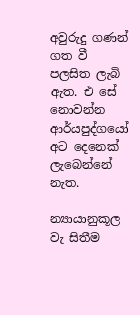අවුරුදු ගණන් ගත වී පලසිත ලැබි ඇත. එ සේ නොවන්න ආර්යපුද්ගයෝ අට දෙනෙක් ලැබෙන්නේ නැත.

න්‍යායානුකූල වැ සිතීම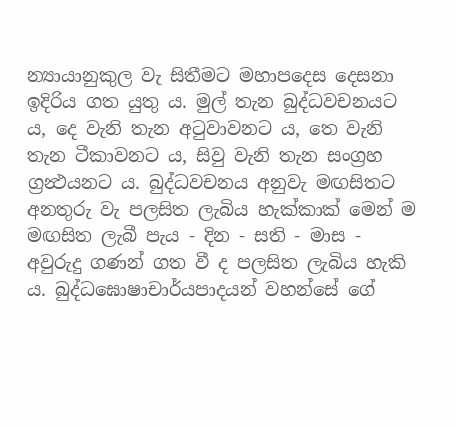න්‍යායානුකුල වැ සිතීමට මහාපදෙස දෙසනා ඉදිරිය ගත යුතු ය. මුල් තැන බුද්ධවචනයට ය, දෙ වැනි තැන අටුවාවනට ය, තෙ වැනි තැන ටීකාවනට ය, සිවු වැනි තැන සංග්‍රහ ග්‍රන්‍ථයනට ය. බුද්ධවචනය අනුවැ මඟසිතට අනතුරු වැ පලසිත ලැබිය හැක්කාක් මෙන් ම මඟසිත ලැබී පැය - දින - සති - මාස - අවුරුදු ගණන් ගත වී ද පලසිත ලැබිය හැකි ය. බුද්ධඝොෂාචාර්යපාදයන් වහන්සේ ගේ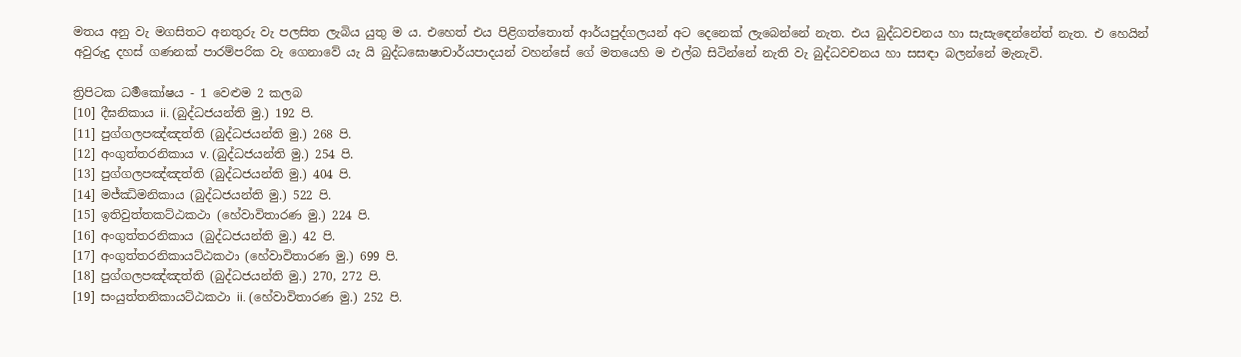මතය අනු වැ මගසිතට අනතුරු වැ පලසිත ලැබිය යුතු ම ය. එහෙත් එය පිළිගත්තොත් ආර්යපුද්ගලයන් අට දෙනෙක් ලැබෙන්නේ නැත. එය බුද්ධවචනය හා සැසැ‍ඳෙන්නේත් නැත. එ හෙයින් අවුරුදු දහස් ගණනක් පාරම්පරික වැ ගෙනාවේ යැ යි බුද්ධඝොෂාචාර්යපාදයන් වහන්සේ ගේ මතයෙහි ම එල්බ සිටින්නේ නැති වැ බුද්ධවචනය හා සසඳා බලන්නේ මැනැවි.

ත්‍රිපිටක ධර්‍මකෝෂය - 1 වෙළුම 2 කලබ
[10] දීඝනිකාය ii. (බුද්ධජයන්ති මු.) 192 පි.
[11] පුග්ගලපඤ්ඤත්ති (බුද්ධජයන්ති මු.) 268 පි.
[12] අංගුත්තරනිකාය v. (බුද්ධජයන්ති මු.) 254 පි.
[13] පුග්ගලපඤ්ඤත්ති (බුද්ධජයන්ති මු.) 404 පි.
[14] මජ්‍ඣිමනිකාය (බුද්ධජයන්ති මු.) 522 පි.
[15] ඉතිවුත්තකට්ඨකථා (හේවාවිතාරණ මු.) 224 පි.
[16] අංගුත්තරනිකාය (බුද්ධජයන්ති මු.) 42 පි.
[17] අංගුත්තරනිකායට්ඨකථා (හේවාවිතාරණ මු.) 699 පි.
[18] පුග්ගලපඤ්ඤත්ති (බුද්ධජයන්ති මු.) 270, 272 පි.
[19] සංයුත්තනිකායට්ඨකථා ii. (හේවාවිතාරණ මු.) 252 පි.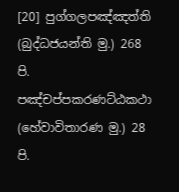[20] පුග්ගලපඤ්ඤත්ති (බුද්ධජයන්ති මු.) 268 පි.
පඤ්චප්පකරණට්ඨකථා (හේවාවිතාරණ මු.) 28 පි.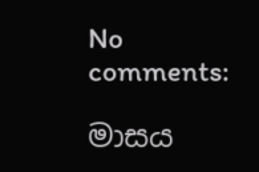No comments:

මාසය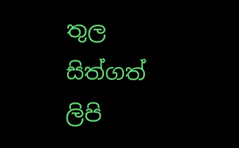තුල සිත්ගත් ලිපි